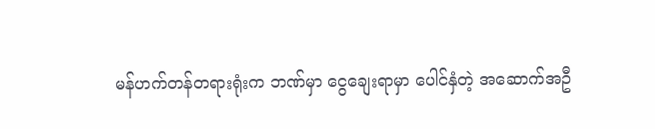မန်ဟက်တန်တရားရုံးက ဘဏ်မှာ ငွေချေးရာမှာ ပေါင်နှံတဲ့ အဆောက်အဦ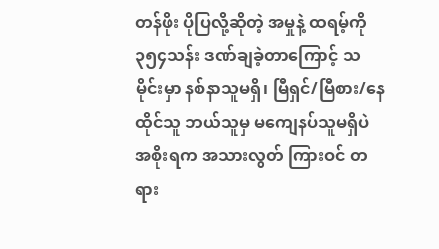တန်ဖိုး ပိုပြလို့ဆိုတဲ့ အမှုနဲ့ ထရမ့်ကို ၃၅၄သန်း ဒဏ်ချခဲ့တာကြောင့် သမိုင်းမှာ နစ်နာသူမရှိ၊ မြီရှင်/မြီစား/နေထိုင်သူ ဘယ်သူမှ မကျေနပ်သူမရှိပဲ အစိုးရက အသားလွတ် ကြားဝင် တရား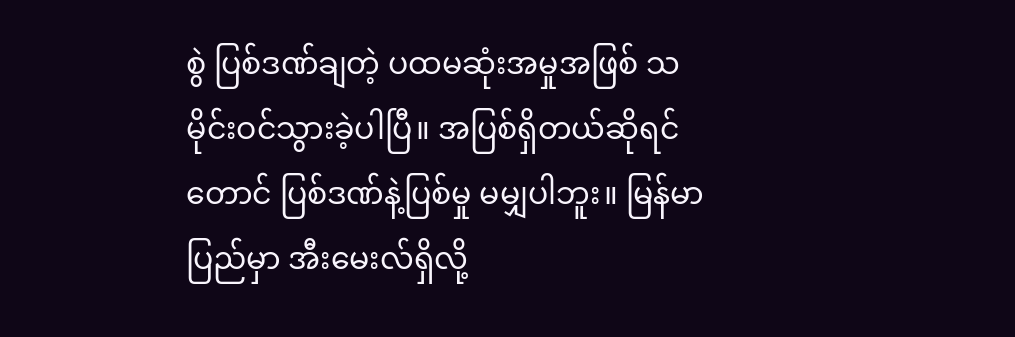စွဲ ပြစ်ဒဏ်ချတဲ့ ပထမဆုံးအမှုအဖြစ် သမိုင်းဝင်သွားခဲ့ပါပြီ။ အပြစ်ရှိတယ်ဆိုရင်တောင် ပြစ်ဒဏ်နဲ့ပြစ်မှု မမျှပါဘူး။ မြန်မာပြည်မှာ အီးမေးလ်ရှိလို့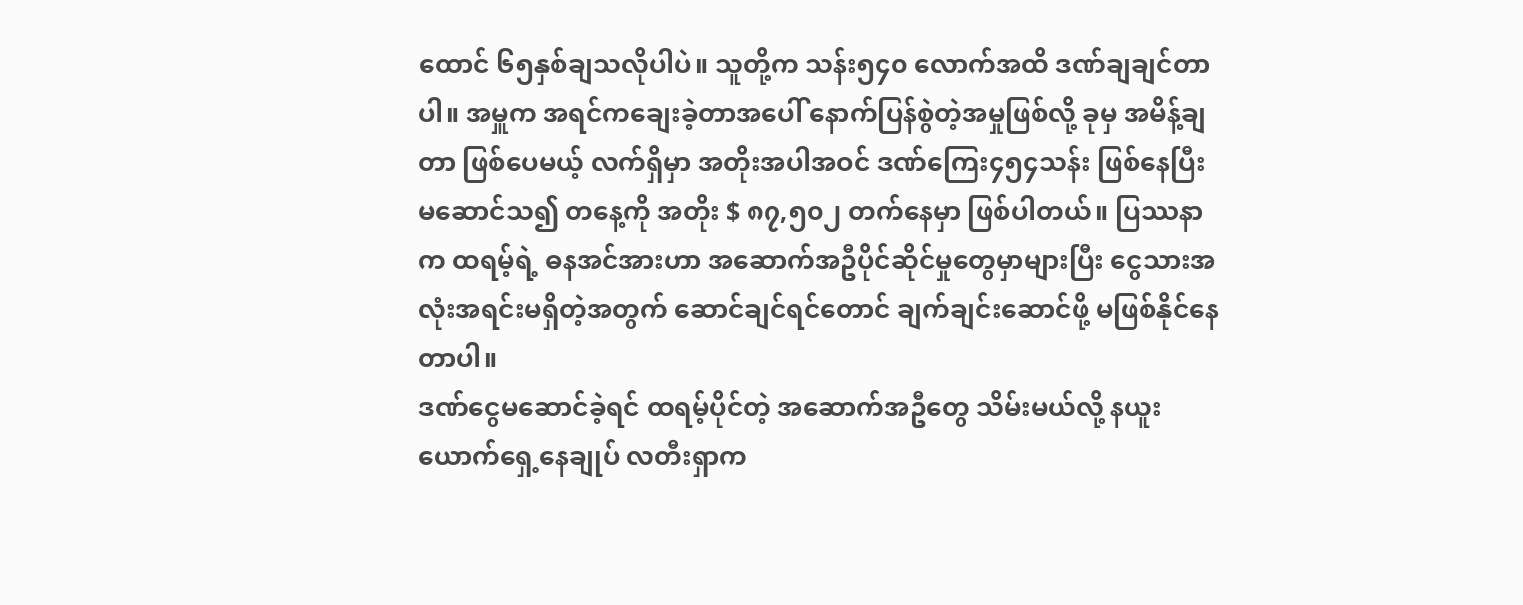ထောင် ၆၅နှစ်ချသလိုပါပဲ။ သူတို့က သန်း၅၄၀ လောက်အထိ ဒဏ်ချချင်တာပါ။ အမှူက အရင်ကချေးခဲ့တာအပေါ် နောက်ပြန်စွဲတဲ့အမှုဖြစ်လို့ ခုမှ အမိန့်ချတာ ဖြစ်ပေမယ့် လက်ရှိမှာ အတိုးအပါအဝင် ဒဏ်ကြေး၄၅၄သန်း ဖြစ်နေပြီး မဆောင်သ၍ တနေ့ကို အတိုး $ ၈၇,၅၀၂ တက်နေမှာ ဖြစ်ပါတယ်။ ပြဿနာက ထရမ့်ရဲ့ ဓနအင်အားဟာ အဆောက်အဦပိုင်ဆိုင်မှုတွေမှာများပြီး ငွေသားအလုံးအရင်းမရှိတဲ့အတွက် ဆောင်ချင်ရင်တောင် ချက်ချင်းဆောင်ဖို့ မဖြစ်နိုင်နေတာပါ။
ဒဏ်ငွေမဆောင်ခဲ့ရင် ထရမ့်ပိုင်တဲ့ အဆောက်အဦတွေ သိမ်းမယ်လို့ နယူးယောက်ရှေ့နေချုပ် လတီးရှာက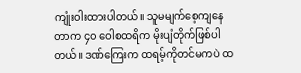ကျုံးဝါးထားပါတယ်။ သူမမျက်စေ့ကျနေတာက ၄၀ ဝေါစထရိက မိုးပျံတိုက်ဖြစ်ပါတယ်။ ဒဏ်ကြေးက ထရမ့်ကိုတင်မကပဲ ထ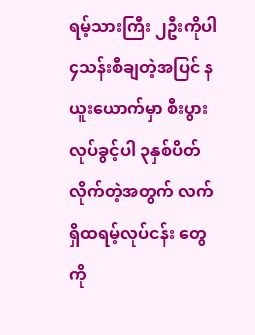ရမ့်သားကြီး ၂ဦးကိုပါ ၄သန်းစီချတဲ့အပြင် နယူးယောက်မှာ စီးပွားလုပ်ခွင့်ပါ ၃နှစ်ပိတ်လိုက်တဲ့အတွက် လက်ရှိထရမ့်လုပ်ငန်း တွေကို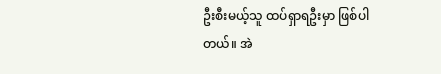ဦးစီးမယ့်သူ ထပ်ရှာရဦးမှာ ဖြစ်ပါတယ်။ အဲ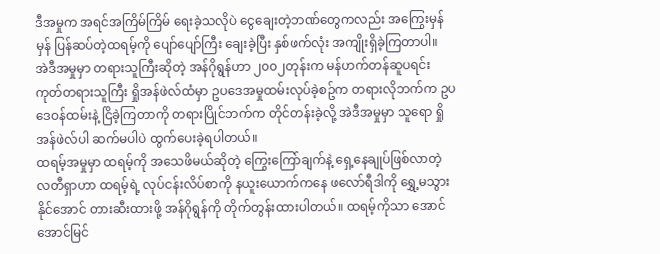ဒီအမှုက အရင်အကြိမ်ကြိမ် ရေးခဲ့သလိုပဲ ငွေချေးတဲ့ဘဏ်တွေကလည်း အကြွေးမှန်မှန် ပြန်ဆပ်တဲ့ထရမ့်ကို ပျော်ပျော်ကြီး ချေးခဲ့ပြီး နှစ်ဖက်လုံး အကျိုးရှိခဲ့ကြတာပါ။
အဲဒီအမှုမှာ တရားသူကြီးဆိုတဲ့ အန်ဂိုရွန်ဟာ ၂၀၀၂တုန်းက မန်ဟက်တန်ဆူပရင်းကုတ်တရားသူကြီး ရှိုအန်ဖဲလ်ထံမှာ ဥပဒေအမှုထမ်းလုပ်ခဲ့စဥ်က တရားလိုဘက်က ဥပဒေဝန်ထမ်းနဲ့ ငြိခဲ့ကြတာကို တရားပြိုင်ဘက်က တိုင်တန်းခဲ့လို့ အဲဒီအမှုမှာ သူရော ရှိုအန်ဖဲလ်ပါ ဆက်မပါပဲ ထွက်ပေးခဲ့ရပါတယ်။
ထရမ့်အမှုမှာ ထရမ့်ကို အသေဖိမယ်ဆိုတဲ့ ကြွေးကြော်ချက်နဲ့ ရှေ့နေချုပ်ဖြစ်လာတဲ့ လတီရှာဟာ ထရမ့်ရဲ့ လုပ်ငန်းလိပ်စာကို နယူးယောက်ကနေ ဖလော်ရီဒါကို ရွှေ့မသွားနိုင်အောင် တားဆီးထားဖို့ အန်ဂိုရွန်ကို တိုက်တွန်းထားပါတယ်။ ထရမ့်ကိုသာ အောင်အောင်မြင်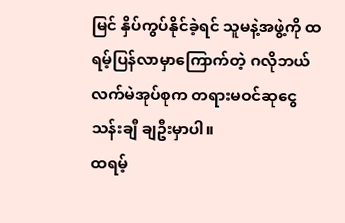မြင် နှိပ်ကွပ်နိုင်ခဲ့ရင် သူမနဲ့အဖွဲ့ကို ထရမ့်ပြန်လာမှာကြောက်တဲ့ ဂလိုဘယ်လက်မဲအုပ်စုက တရားမဝင်ဆုငွေ သန်းချီ ချဦးမှာပါ။
ထရမ့်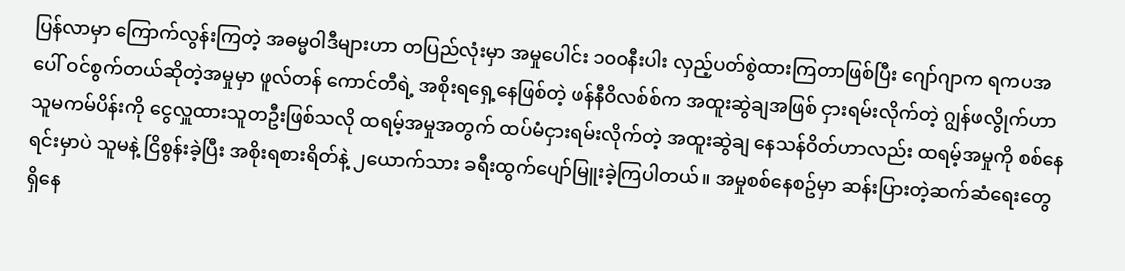ပြန်လာမှာ ကြောက်လွန်းကြတဲ့ အဓမ္မဝါဒီများဟာ တပြည်လုံးမှာ အမှုပေါင်း ၁၀၀နီးပါး လှည့်ပတ်စွဲထားကြတာဖြစ်ပြီး ဂျော်ဂျာက ရကပအပေါ် ဝင်စွက်တယ်ဆိုတဲ့အမှုမှာ ဖူလ်တန် ကောင်တီရဲ့ အစိုးရရှေ့နေဖြစ်တဲ့ ဖန်နီဝိလစ်စ်က အထူးဆွဲချအဖြစ် ငှားရမ်းလိုက်တဲ့ ဂျွန်ဖလွိုက်ဟာ သူမကမ်ပိန်းကို ငွေလှူထားသူတဦးဖြစ်သလို ထရမ့်အမှုအတွက် ထပ်မံငှားရမ်းလိုက်တဲ့ အထူးဆွဲချ နေသန်ဝိတ်ဟာလည်း ထရမ့်အမှုကို စစ်နေရင်းမှာပဲ သူမနဲ့ ငြိစွန်းခဲ့ပြီး အစိုးရစားရိတ်နဲ့ ၂ယောက်သား ခရီးထွက်ပျော်မြူးခဲ့ကြပါတယ်။ အမှုစစ်နေစဥ်မှာ ဆန်းပြားတဲ့ဆက်ဆံရေးတွေ ရှိနေ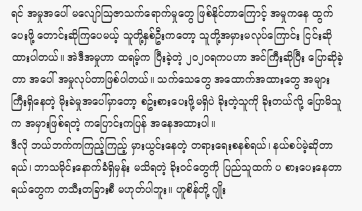ရင် အမှုအပေါ် မလျော်ဩဇာသက်ရောက်မှုတွေ ဖြစ်နိုင်တာကြောင့် အမှုကနေ ထွက်ပေးဖို့ တောင်းဆိုကြပေမယ့် သူတို့နှစ်ဦးကတော့ သူတို့အမှားမလုပ်ကြောင်း ငြင်းဆိုထားပါတယ်။ အဲဒီအမှုဟာ ထရမ့်က ပြီးခဲ့တဲ့ ၂၀၂၀ရကပဟာ အင်ကြီးဆိုပြီး ပြောဆိုခဲ့တာ အပေါ် အမှုလုပ်တာဖြစ်ပါတယ်။ သက်သေတွေ အထောက်အထားတွေ အများကြီးရှိနေတဲ့ မိုးခဲမှုအပေါ်မှာတော့ စဥ်းစားပေးဖို့မရှိပဲ ခိုးတဲ့သူကို ခိုးတယ်လို့ ပြောမိသူက အမှားဖြစ်ရတဲ့ ကပြောင်းကပြန် အနေအထားပါ။
ဒီလို ဘယ်ဘက်ကကြည့်ကြည့် မှားယွင်းနေတဲ့ တရားရေးစနစ်ရယ်၊ နယ်စပ်မဲ့ဆိုတာရယ်၊ ဘာသမိုင်းနောက်ခံရှိမှန်း မသိရတဲ့ ခိုးဝင်တွေကို ပြည်သူထက် ပ စားပေးနေတာရယ်တွေက တသီးတခြားစီ မဟုတ်ပါဘူး။ ဟူစိန်တို့ ဂျိုး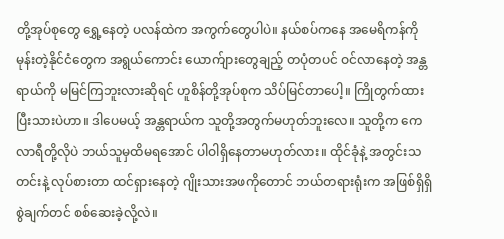တို့အုပ်စုတွေ ရွှေ့နေတဲ့ ပလန်ထဲက အကွက်တွေပါပဲ။ နယ်စပ်ကနေ အမေရိကန်ကို မုန်းတဲ့နိုင်ငံတွေက အရွယ်ကောင်း ယောက်ျားတွေချည့် တပုံတပင် ဝင်လာနေတဲ့ အန္တရာယ်ကို မမြင်ကြဘူးလားဆိုရင် ဟူစိန်တို့အုပ်စုက သိပ်မြင်တာပေါ့။ ကြိုတွက်ထားပြီးသားပဲဟာ။ ဒါပေမယ့် အန္တရာယ်က သူတို့အတွက်မဟုတ်ဘူးလေ။ သူတို့က ကေလာရီတို့လိုပဲ ဘယ်သူမှထိမရအောင် ပါဝါရှိနေတာမဟုတ်လား။ ထိုင်ခုံနဲ့ အတွင်းသတင်းနဲ့ လုပ်စားတာ ထင်ရှားနေတဲ့ ဂျိုးသားအဖကိုတောင် ဘယ်တရားရုံးက အဖြစ်ရှိရှိ စွဲချက်တင် စစ်ဆေးခဲ့လို့လဲ။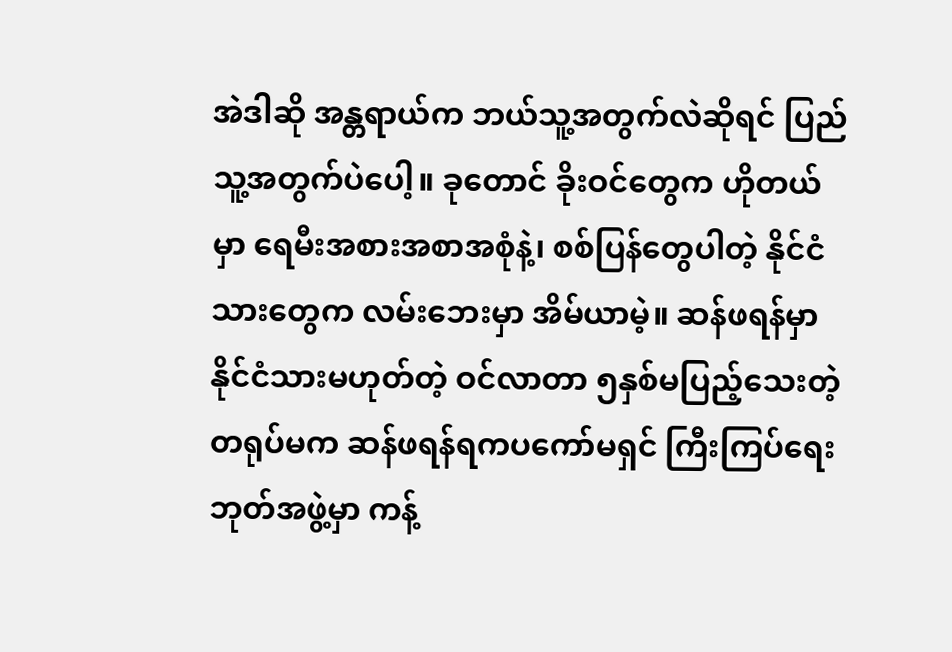အဲဒါဆို အန္တရာယ်က ဘယ်သူ့အတွက်လဲဆိုရင် ပြည်သူ့အတွက်ပဲပေါ့။ ခုတောင် ခိုးဝင်တွေက ဟိုတယ်မှာ ရေမီးအစားအစာအစုံနဲ့၊ စစ်ပြန်တွေပါတဲ့ နိုင်ငံသားတွေက လမ်းဘေးမှာ အိမ်ယာမဲ့။ ဆန်ဖရန်မှာ နိုင်ငံသားမဟုတ်တဲ့ ဝင်လာတာ ၅နှစ်မပြည့်သေးတဲ့ တရုပ်မက ဆန်ဖရန်ရကပကော်မရှင် ကြီးကြပ်ရေးဘုတ်အဖွဲ့မှာ ကန့်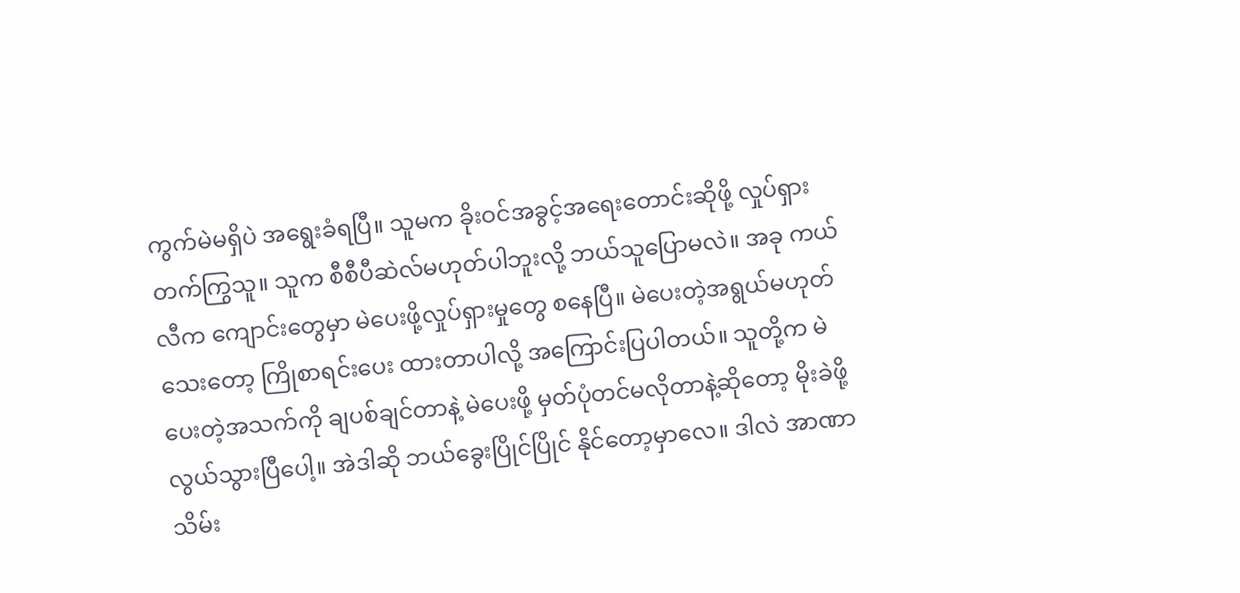ကွက်မဲမရှိပဲ အရွေးခံရပြီ။ သူမက ခိုးဝင်အခွင့်အရေးတောင်းဆိုဖို့ လှုပ်ရှားတက်ကြွသူ။ သူက စီစီပီဆဲလ်မဟုတ်ပါဘူးလို့ ဘယ်သူပြောမလဲ။ အခု ကယ်လီက ကျောင်းတွေမှာ မဲပေးဖို့လှုပ်ရှားမှုတွေ စနေပြီ။ မဲပေးတဲ့အရွယ်မဟုတ်သေးတော့ ကြိုစာရင်းပေး ထားတာပါလို့ အကြောင်းပြပါတယ်။ သူတို့က မဲပေးတဲ့အသက်ကို ချပစ်ချင်တာနဲ့ မဲပေးဖို့ မှတ်ပုံတင်မလိုတာနဲ့ဆိုတော့ မိုးခဲဖို့ လွယ်သွားပြီပေါ့။ အဲဒါဆို ဘယ်ခွေးပြိုင်ပြိုင် နိုင်တော့မှာလေ။ ဒါလဲ အာဏာသိမ်း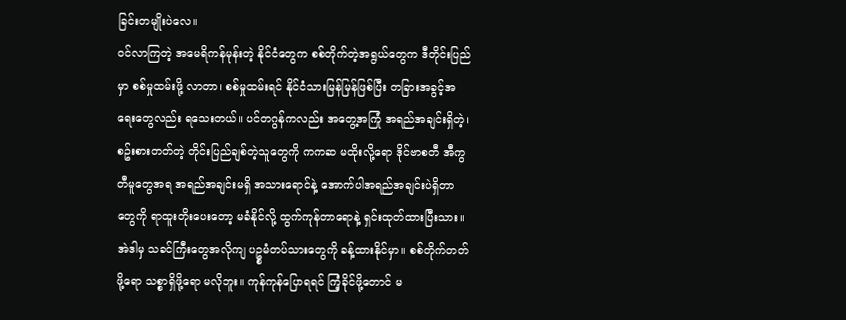ခြင်းတမျိုးပဲလေ။
ဝင်လာကြတဲ့ အမေရိကန်မုန်းတဲ့ နိုင်ငံတွေက စစ်တိုက်တဲ့အရွယ်တွေက ဒီတိုင်းပြည်မှာ စစ်မှုထမ်းဖို့ လာတာ၊ စစ်မှုထမ်းရင် နိုင်ငံသားမြန်မြန်ဖြစ်ပြီး တခြားအခွင့်အရေးတွေလည်း ရသေးတယ်။ ပင်တဂွန်ကလည်း အတွေ့အကြုံ အရည်အချင်းရှိတဲ့၊ စဥ်းစားတတ်တဲ့ တိုင်းပြည်ချစ်တဲ့သူတွေကို ကကဆ မထိုးလို့ရော ဒိုင်ဗာစတီ အီကွတီမူတွေအရ အရည်အချင်းမရှိ အသားရောင်နဲ့ အောက်ပါအရည်အချင်းပဲရှိတာတွေကို ရာထူးတိုးပေးတော့ မခံနိုင်လို့ ထွက်ကုန်တာရောနဲ့ ရှင်းထုတ်ထားပြီးသား။ အဲဒါမှ သခင်ကြီးတွေအလိုကျ ပဥ္စမံတပ်သားတွေကို ခန့်ထားနိုင်မှာ။ စစ်တိုက်တတ်ဖို့ရော သစ္စာရှိဖို့ရော မလိုဘူး။ ကုန်ကုန်ပြောရရင် ကြံ့ခိုင်ဖို့တောင် မ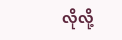လိုလို့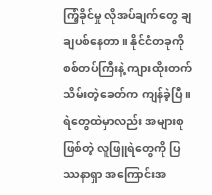ကြံ့ခိုင်မှု လိုအပ်ချက်တွေ ချချပစ်နေတာ။ နိုင်ငံတခုကို စစ်တပ်ကြီးနဲ့ ကျားထိုးတက်သိမ်းတဲ့ခေတ်က ကျန်ခဲ့ပြီ။
ရဲတွေထဲမှာလည်း အများစုဖြစ်တဲ့ လူဖြူရဲတွေကို ပြဿနာရှာ အကြောင်းအ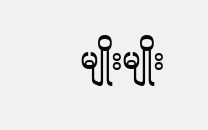မျိုးမျိုး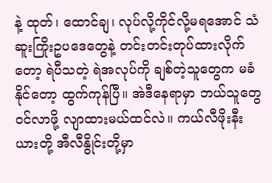နဲ့ ထုတ်၊ ထောင်ချ၊ လုပ်လို့ကိုင်လို့မရအောင် သံဆူးကြိုးဥပဒေတွေနဲ့ တင်းတင်းတုပ်ထားလိုက်တော့ ရဲပီသတဲ့ ရဲအလုပ်ကို ချစ်တဲ့သူတွေက မခံနိုင်တော့ ထွက်ကုန်ပြီ။ အဲဒီနေရာမှာ ဘယ်သူတွေဝင်လာဖို့ လျာထားမယ်ထင်လဲ။ ကယ်လီဖိုးနီးယားတို့ အီလီနွိုင်းတို့မှာ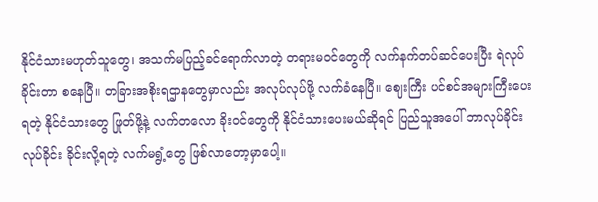နိုင်ငံသားမဟုတ်သူတွေ၊ အသက်မပြည့်ခင်ရောက်လာတဲ့ တရားမဝင်တွေကို လက်နက်တပ်ဆင်ပေးပြီး ရဲလုပ်ခိုင်းတာ စနေပြီ။ တခြားအစိုးရဌာနတွေမှာလည်း အလုပ်လုပ်ဖို့ လက်ခံနေပြီ။ ဈေးကြီး ပင်စင်အများကြီးပေးရတဲ့ နိုင်ငံသားတွေ ဖြုတ်ဖို့နဲ့ လက်တလော ခိုးဝင်တွေကို နိုင်ငံသားပေးမယ်ဆိုရင် ပြည်သူအပေါ် ဘာလုပ်ခိုင်းလုပ်ခိုင်း ခိုင်းလို့ရတဲ့ လက်မရွံ့တွေ ဖြစ်လာတော့မှာပေါ့။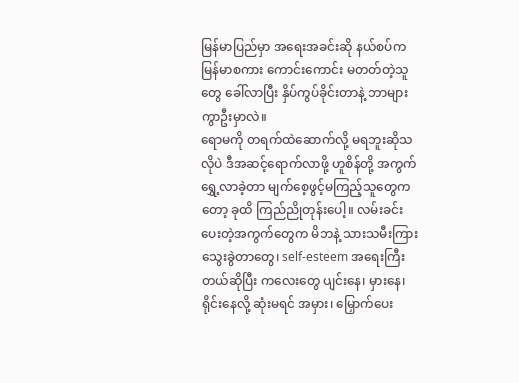မြန်မာပြည်မှာ အရေးအခင်းဆို နယ်စပ်က မြန်မာစကား ကောင်းကောင်း မတတ်တဲ့သူတွေ ခေါ်လာပြီး နှိပ်ကွပ်ခိုင်းတာနဲ့ ဘာများကွာဦးမှာလဲ။
ရောမကို တရက်ထဲဆောက်လို့ မရဘူးဆိုသလိုပဲ ဒီအဆင့်ရောက်လာဖို့ ဟူစိန်တို့ အကွက်ရွှေ့လာခဲ့တာ မျက်စေ့ဖွင့်မကြည့်သူတွေကတော့ ခုထိ ကြည်ညိုတုန်းပေါ့။ လမ်းခင်းပေးတဲ့အကွက်တွေက မိဘနဲ့ သားသမီးကြား သွေးခွဲတာတွေ၊ self-esteem အရေးကြီးတယ်ဆိုပြီး ကလေးတွေ ပျင်းနေ၊ မှားနေ၊ ရိုင်းနေလို့ ဆုံးမရင် အမှား၊ မြှောက်ပေး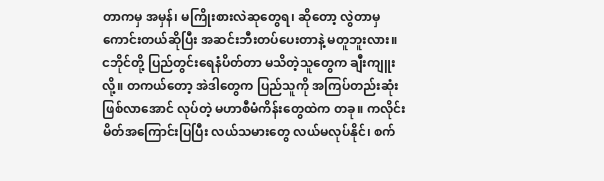တာကမှ အမှန်၊ မကြိုးစားလဲဆုတွေရ၊ ဆိုတော့ လွဲတာမှ ကောင်းတယ်ဆိုပြီး အဆင်းဘီးတပ်ပေးတာနဲ့ မတူဘူးလား။ ငဘိုင်တို့ ပြည်တွင်းရေနံပိတ်တာ မသိတဲ့သူတွေက ချီးကျူးလို့။ တကယ်တော့ အဲဒါတွေက ပြည်သူကို အကြပ်တည်းဆုံးဖြစ်လာအောင် လုပ်တဲ့ မဟာစီမံကိန်းတွေထဲက တခု။ ကလိုင်းမိတ်အကြောင်းပြပြီး လယ်သမားတွေ လယ်မလုပ်နိုင်၊ စက်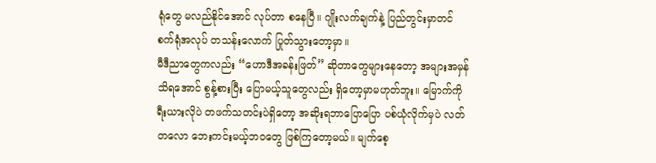ရုံတွေ မလည်နိုင်အောင် လုပ်တာ စနေပြီ။ ဂျိုးလက်ချက်နဲ့ ပြည်တွင်းမှာတင် စက်ရုံအလုပ် တသန်းလောက် ပြုတ်သွားတော့မှာ။
မီဒီညာတွေကလည်း “ဟောဒီအခန်းဖြတ်” ဆိုတာတွေများနေတော့ အများအမှန်သိရအောင် စွန့်စားပြီး ပြောမယ့်သူတွေလည်း ရှိတော့မှာမဟုတ်ဘူး။ မြောက်ကိုရီးယားလိုပဲ တဖက်သတင်းပဲရှိတော့ အဆိုးရဘာပြောပြော ပစ်ယုံလိုက်မှပဲ လတ်တလော ဘေးကင်းမယ့်ဘဝတွေ ဖြစ်ကြတော့မယ်။ မျက်စေ့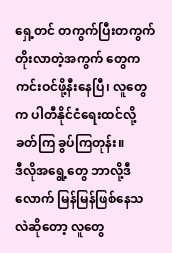ရှေ့တင် တကွက်ပြီးတကွက် တိုးလာတဲ့အကွက် တွေက ကင်းဝင်ဖို့နီးနေပြီ၊ လူတွေက ပါတီနိုင်ငံရေးထင်လို့ ခတ်ကြ ခွပ်ကြတုန်း။
ဒီလိုအရွေ့တွေ ဘာလို့ဒီလောက် မြန်မြန်ဖြစ်နေသလဲဆိုတော့ လူတွေ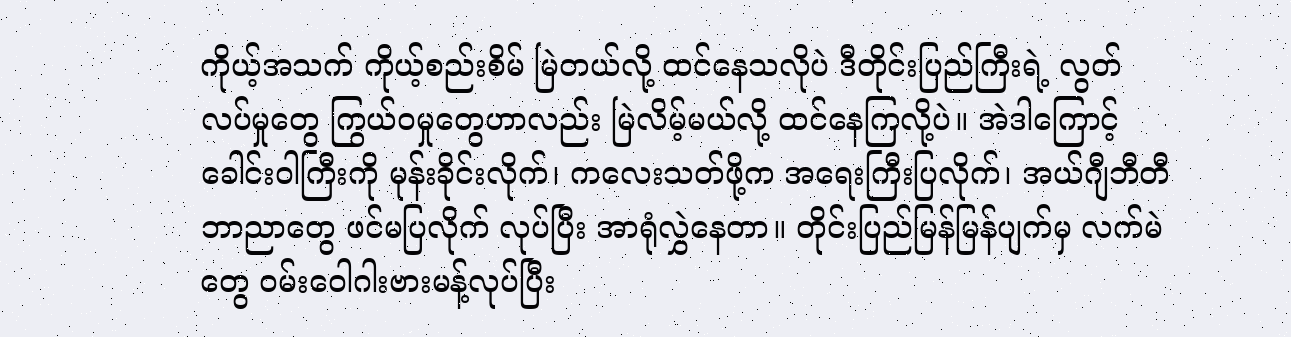ကိုယ့်အသက် ကိုယ့်စည်းစိမ် မြဲတယ်လို့ ထင်နေသလိုပဲ ဒီတိုင်းပြည်ကြီးရဲ့ လွတ်လပ်မှုတွေ ကြွယ်ဝမှုတွေဟာလည်း မြဲလိမ့်မယ်လို့ ထင်နေကြလို့ပဲ။ အဲဒါကြောင့် ခေါင်းဝါကြီးကို မုန်းခိုင်းလိုက်၊ ကလေးသတ်ဖို့က အရေးကြီးပြလိုက်၊ အယ်ဂျီဘီတီဘာညာတွေ ဖင်မပြလိုက် လုပ်ပြီး အာရုံလွှဲနေတာ။ တိုင်းပြည်မြန်မြန်ပျက်မှ လက်မဲတွေ ဝမ်းဝေါဂါးဗားမန့်လုပ်ပြီး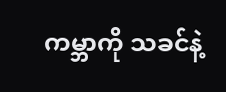ကမ္ဘာကို သခင်နဲ့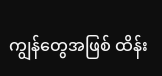ကျွန်တွေအဖြစ် ထိန်း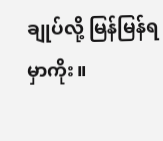ချုပ်လို့ မြန်မြန်ရမှာကိုး။